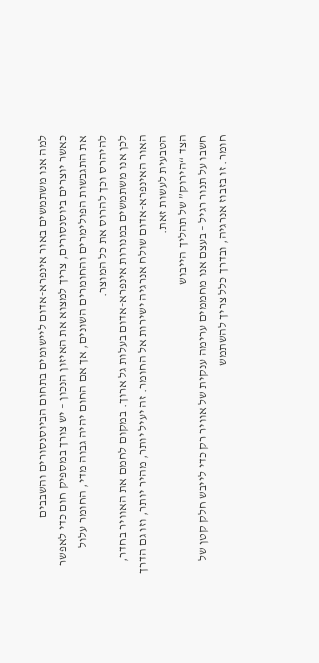למה אנו משתמשים באור אינפרא-אדום ליישומים בתחום הביוסנסורים והשבבים
כאשר יוצרים ביוסנסורים, צריך למצוא את האיזון הנכון – יש צורך במספיק חום כדי לאפשר את התגבשות הפולימרים והחומרים השונים, אך אם החום יהיה גבוה מדי, החומר עלול להיהרס וכך להרוס את כל המוצר.
לכן אנו משתמשים במנורות אינפרא-אדום בעלות גל ארוך. במקום לחמם את האוויר בחדר, האור האינפרא-אדום שולח אנרגיה ישירות אל החומר. זה יעיל יותר, מהיר יותר, וזו גם הדרך הטבעית לעשות זאת.
הצד “הירוק” של תהליך הייבוש
חשבו על תנור רגיל – בעצם אנו מחממים ערימה ענקית של אוויר רק כדי לייבש חלק קטן של חומר. זו בזבוז אנרגיה, ובדרך כלל צריך להשתמש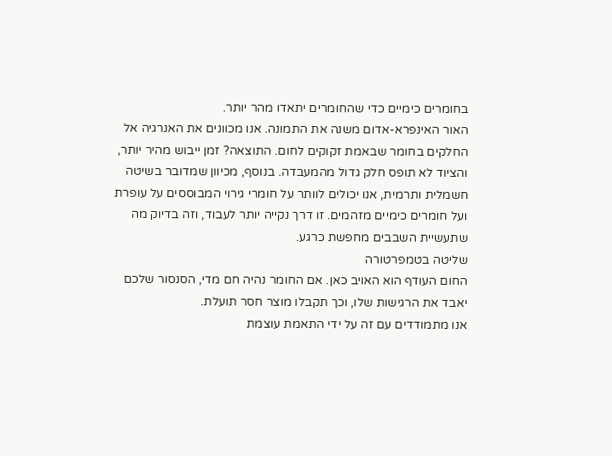בחומרים כימיים כדי שהחומרים יתאדו מהר יותר.
האור האינפרא-אדום משנה את התמונה. אנו מכוונים את האנרגיה אל החלקים בחומר שבאמת זקוקים לחום. התוצאה? זמן ייבוש מהיר יותר, והציוד לא תופס חלק גדול מהמעבדה. בנוסף, מכיוון שמדובר בשיטה חשמלית ותרמית, אנו יכולים לוותר על חומרי גירוי המבוססים על עופרת ועל חומרים כימיים מזהמים. זו דרך נקייה יותר לעבוד, וזה בדיוק מה שתעשיית השבבים מחפשת כרגע.
שליטה בטמפרטורה
החום העודף הוא האויב כאן. אם החומר נהיה חם מדי, הסנסור שלכם יאבד את הרגישות שלו, וכך תקבלו מוצר חסר תועלת.
אנו מתמודדים עם זה על ידי התאמת עוצמת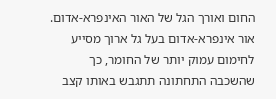החום ואורך הגל של האור האינפרא-אדום. אור אינפרא-אדום בעל גל ארוך מסייע לחימום עמוק יותר של החומר, כך שהשכבה התחתונה תתגבש באותו קצב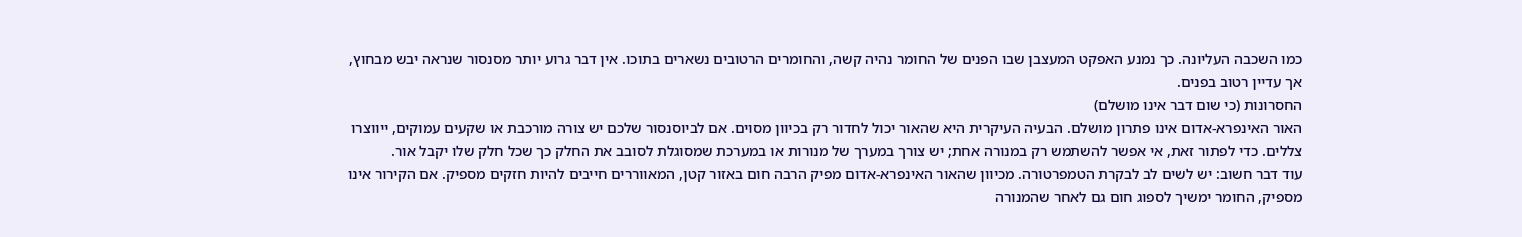כמו השכבה העליונה. כך נמנע האפקט המעצבן שבו הפנים של החומר נהיה קשה, והחומרים הרטובים נשארים בתוכו. אין דבר גרוע יותר מסנסור שנראה יבש מבחוץ, אך עדיין רטוב בפנים.
החסרונות (כי שום דבר אינו מושלם)
האור האינפרא-אדום אינו פתרון מושלם. הבעיה העיקרית היא שהאור יכול לחדור רק בכיוון מסוים. אם לביוסנסור שלכם יש צורה מורכבת או שקעים עמוקים, ייווצרו צללים. כדי לפתור זאת, אי אפשר להשתמש רק במנורה אחת; יש צורך במערך של מנורות או במערכת שמסוגלת לסובב את החלק כך שכל חלק שלו יקבל אור.
עוד דבר חשוב: יש לשים לב לבקרת הטמפרטורה. מכיוון שהאור האינפרא-אדום מפיק הרבה חום באזור קטן, המאווררים חייבים להיות חזקים מספיק. אם הקירור אינו מספיק, החומר ימשיך לספוג חום גם לאחר שהמנורה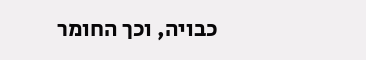כבויה, וכך החומר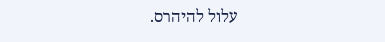עלול להיהרס.